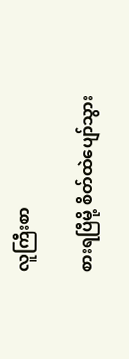လူကြီးစာ

စားရပြီမို့ စိတ်ထဲပျော်သွား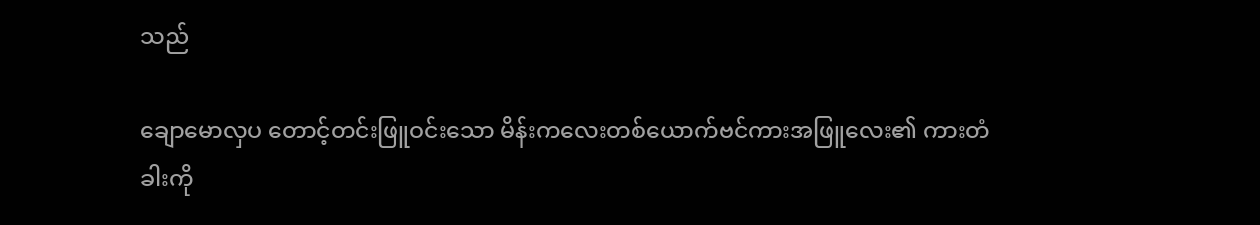သည်

ချောမောလှပ တောင့်တင်းဖြူဝင်းသော မိန်းကလေးတစ်ယောက်ဗင်ကားအဖြူလေး၏ ကားတံခါးကို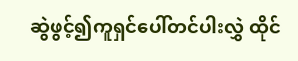ဆွဲဖွင့်၍ကူရှင်ပေါ်တင်ပါးလွှဲ ထိုင်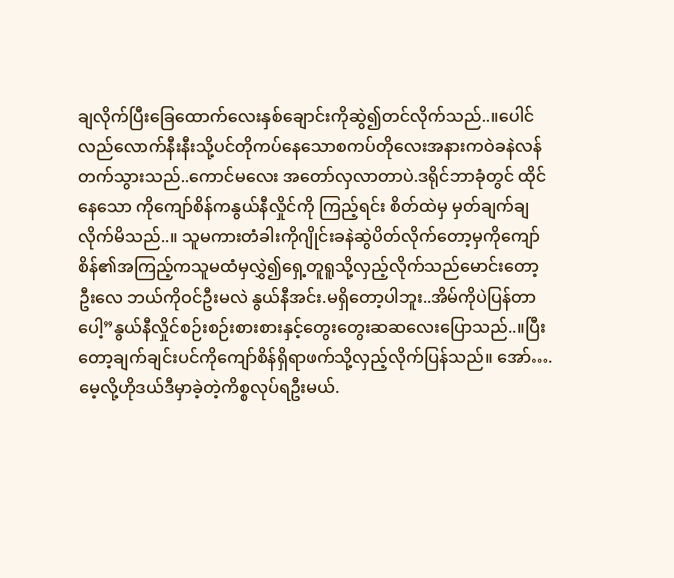ချလိုက်ပြီးခြေထောက်လေးနှစ်ချောင်းကိုဆွဲ၍တင်လိုက်သည်..။ပေါင်လည်လောက်နီးနီးသို့ပင်တိုကပ်နေသောစကပ်တိုလေးအနားကဝဲခနဲလန်တက်သွားသည်..ကောင်မလေး အတော်လှလာတာပဲ.ဒရိုင်ဘာခုံတွင် ထိုင်နေသော ကိုကျော်စိန်ကနွယ်နီလှိုင်ကို ကြည့်ရင်း စိတ်ထဲမှ မှတ်ချက်ချလိုက်မိသည်..။ သူမကားတံခါးကိုဂျိုင်းခနဲဆွဲပိတ်လိုက်တော့မှကိုကျော်စိန်၏အကြည့်ကသူမထံမှလွှဲ၍ရှေ့တူရူသို့လှည့်လိုက်သည်မောင်းတော့ ဦးလေ ဘယ်ကိုဝင်ဦးမလဲ နွယ်နီအင်း.မရှိတော့ပါဘူး..အိမ်ကိုပဲပြန်တာပေါ့”နွယ်နီလှိုင်စဉ်းစဉ်းစားစားနှင့်တွေးတွေးဆဆလေးပြောသည်..။ပြီးတော့ချက်ချင်းပင်ကိုကျော်စိန်ရှိရာဖက်သို့လှည့်လိုက်ပြန်သည်။ အော်….မေ့လို့ဟိုဒယ်ဒီမှာခဲ့တဲ့ကိစ္စလုပ်ရဦးမယ်.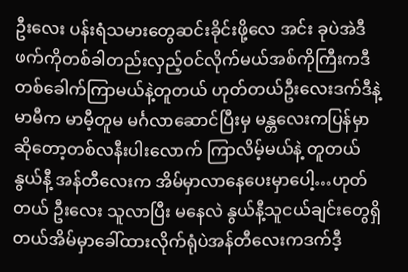ဦးလေး ပန်းရံသမားတွေဆင်းခိုင်းဖို့လေ အင်း ခုပဲအဲဒီဖက်ကိုတစ်ခါတည်းလှည့်ဝင်လိုက်မယ်အစ်ကိုကြီးကဒီတစ်ခေါက်ကြာမယ်နဲ့တူတယ် ဟုတ်တယ်ဦးလေးဒက်ဒီနဲ့မာမီက မာမီ့တူမ မင်္ဂလာဆောင်ပြီးမှ မန္တလေးကပြန်မှာဆိုတော့တစ်လနီးပါးလောက် ကြာလိမ့်မယ်နဲ့ တူတယ်နွယ်နီ့ အန်တီလေးက အိမ်မှာလာနေပေးမှာပေါ့…ဟုတ်တယ် ဦးလေး သူလာပြီး မနေလဲ နွယ်နီ့သူငယ်ချင်းတွေရှိတယ်အိမ်မှာခေါ်ထားလိုက်ရုံပဲအန်တီလေးကဒက်ဒီ့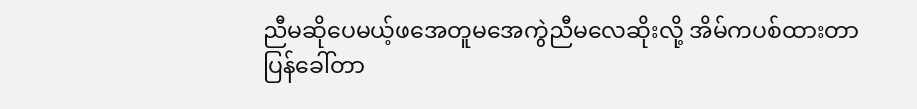ညီမဆိုပေမယ့်ဖအေတူမအေကွဲညီမလေဆိုးလို့ အိမ်ကပစ်ထားတာ ပြန်ခေါ်တာ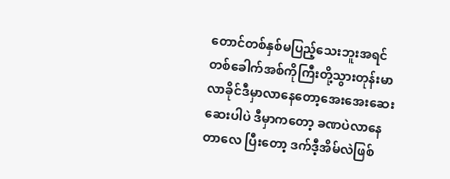တောင်တစ်နှစ်မပြည့်သေးဘူးအရင်တစ်ခေါက်အစ်ကိုကြီးတို့သွားတုန်းမာလာခိုင်ဒီမှာလာနေတော့အေးအေးဆေးဆေးပါပဲ ဒီမှာကတော့ ခဏပဲလာနေတာလေ ပြီးတော့ ဒက်ဒီ့အိမ်လဲဖြစ်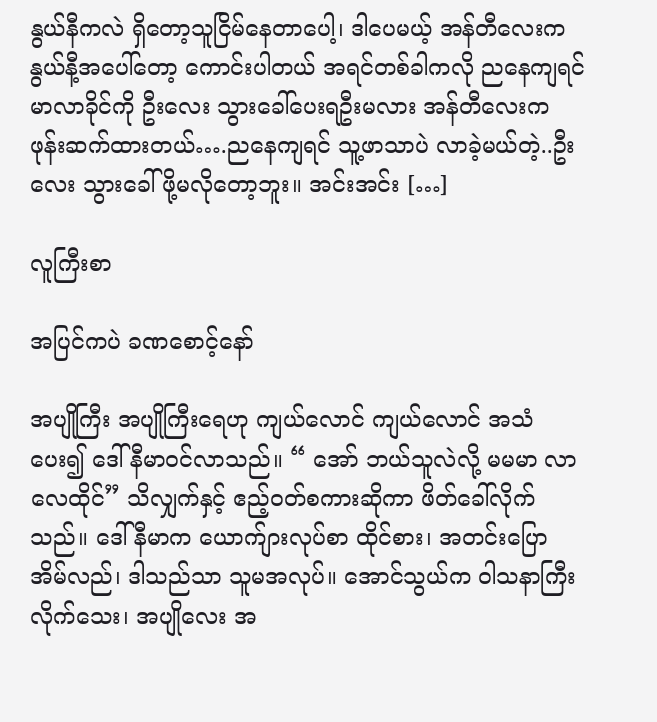နွယ်နီကလဲ ရှိတော့သူငြိမ်နေတာပေါ့၊ ဒါပေမယ့် အန်တီလေးက နွယ်နီ့အပေါ်တော့ ကောင်းပါတယ် အရင်တစ်ခါကလို ညနေကျရင် မာလာခိုင်ကို ဦးလေး သွားခေါ်ပေးရဦးမလား အန်တီလေးက ဖုန်းဆက်ထားတယ်….ညနေကျရင် သူ့ဖာသာပဲ လာခဲ့မယ်တဲ့..ဦးလေး သွားခေါ်ဖို့မလိုတော့ဘူး။ အင်းအင်း […]

လူကြီးစာ

အပြင်ကပဲ ခဏစောင့်နော်

အပျိုကြီး အပျိုကြီးရေဟု ကျယ်လောင် ကျယ်လောင် အသံပေး၍ ဒေါ်နီမာဝင်လာသည်။ “ အော် ဘယ်သူလဲလို့ မမမာ လာလေထိုင်” သိလျှက်နှင့် ဧည့်ဝတ်စကားဆိုကာ ဖိတ်ခေါ်လိုက်သည်။ ဒေါ်နီမာက ယောက်ျားလုပ်စာ ထိုင်စား၊ အတင်းပြော အိမ်လည်၊ ဒါသည်သာ သူမအလုပ်။ အောင်သွယ်က ဝါသနာကြီးလိုက်သေး၊ အပျိုလေး အ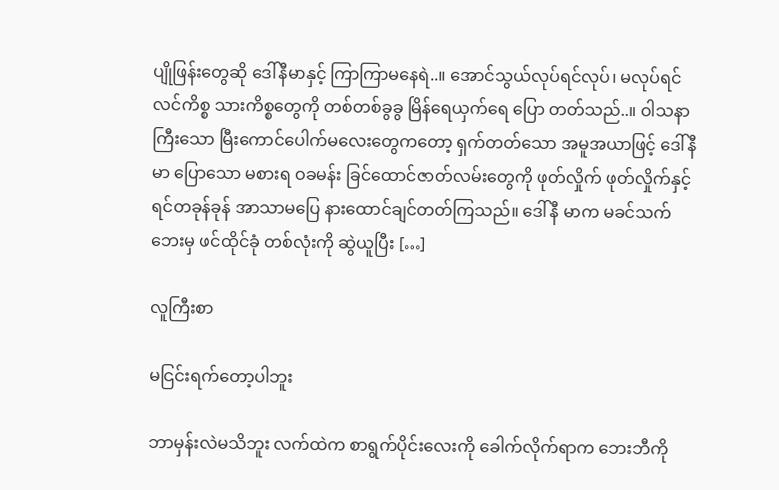ပျိုဖြန်းတွေဆို ဒေါ်နီမာနှင့် ကြာကြာမနေရဲ..။ အောင်သွယ်လုပ်ရင်လုပ်၊ မလုပ်ရင် လင်ကိစ္စ သားကိစ္စတွေကို တစ်တစ်ခွခွ မြိန်ရေယှက်ရေ ပြော တတ်သည်..။ ဝါသနာကြီးသော မြီးကောင်ပေါက်မလေးတွေကတော့ ရှက်တတ်သော အမူအယာဖြင့် ဒေါ်နီမာ ပြောသော မစားရ ဝခမန်း ခြင်ထောင်ဇာတ်လမ်းတွေကို ဖုတ်လှိုက် ဖုတ်လှိုက်နှင့် ရင်တခုန်ခုန် အာသာမပြေ နားထောင်ချင်တတ်ကြသည်။ ဒေါ်နီ မာက မခင်သက်ဘေးမှ ဖင်ထိုင်ခုံ တစ်လုံးကို ဆွဲယူပြီး […]

လူကြီးစာ

မငြင်းရက်တော့ပါဘူး

ဘာမှန်းလဲမသိဘူး လက်ထဲက စာရွက်ပိုင်းလေးကို ခေါက်လိုက်ရာက ဘေးဘီကို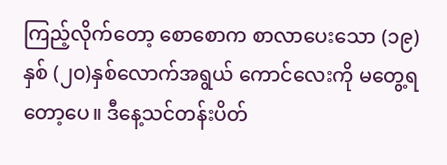ကြည့်လိုက်တော့ စောစောက စာလာပေးသော (၁၉) နှစ် (၂၀)နှစ်လောက်အရွယ် ကောင်လေးကို မတွေ့ရတော့ပေ။ ဒီနေ့သင်တန်းပိတ်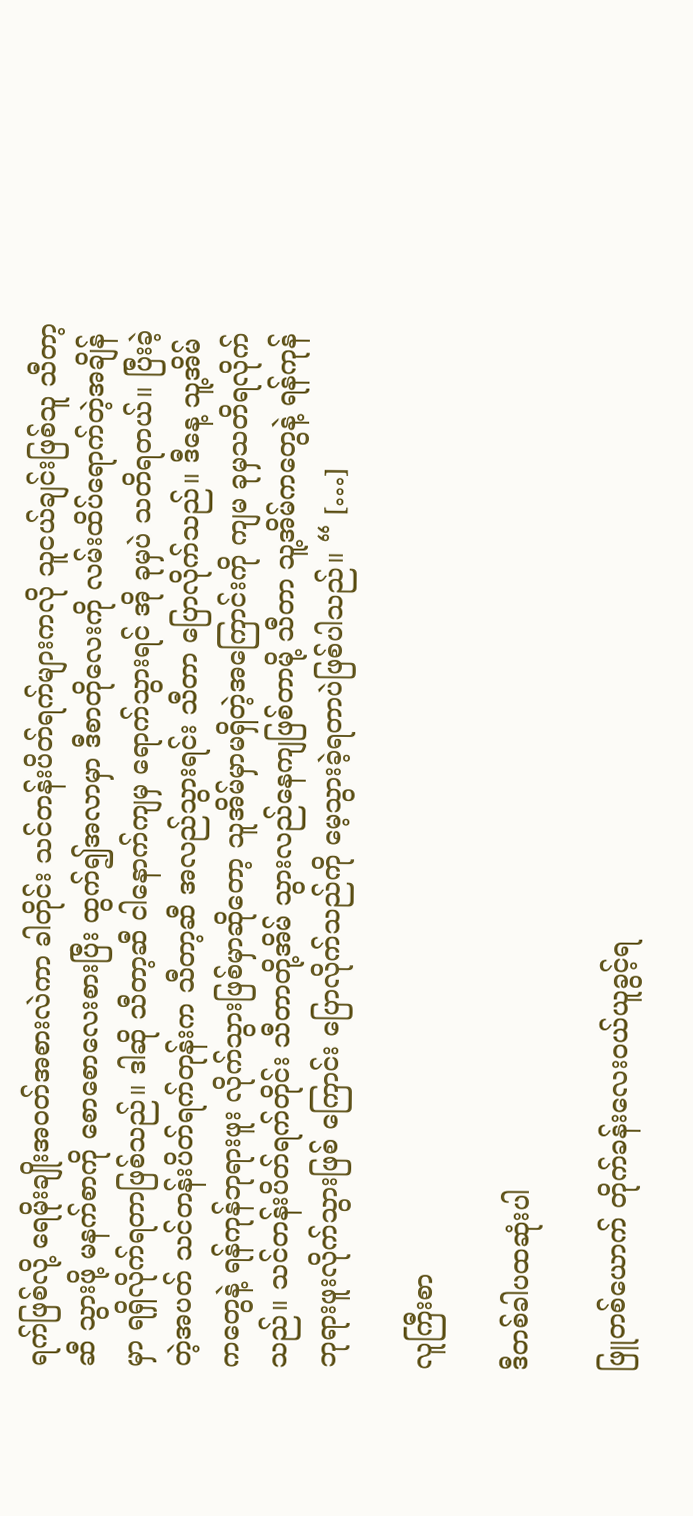ရက်ဖြစ်လို့ ရေမိုးချိုးအဝတ်အစားလဲကာ ခါတိုင်း သင်တန်းပိတ်ရက်များကလို သူငယ်ချင်းဖြစ်သူ သီတာ့ဆီ သွားဖို့ မနက်စာကို စောစောလေးစားပြီး ထွက်၍အလာမှာ ဒီစာတိုလေးကို လမ်းထိပ်ရောက်တဲ့အချိန်မှာ ရရှိလိုက်ရတာဖြစ်သည်။ ဒါဆို သီတာ့ဆီ ငါနောက်ကျမှ ရောက်သွားရင် အို ခုမှပဲ သတိရတယ်။ ပြီးခဲ့တဲ့အပတ် သင်တန်းပိတ်ရက်တုန်းက သီတာ့ဆီ အလည်သွားရင်း သီတာ ပြောလိုက်သည်။ ဒီနေ့ သူ့အိမ်ကတွေနဲ့ ရန်ကုန်ဘုရားဖူး လိုက်သွားဖြစ်မှာဆိုတော့ သူအိမ်မှာမရှိတဲ့အကြောင်းကို ကျမ ခုမှသတိရလိုက်သည်။ သင်တန်းပိတ်ရက်တိုင်း သီတာတို့အိမ် သွားလည်နေကျဖြစ်တာမို့ သီတာ သူ့အိမ်ကတွေနဲ့ ရန်ကုန်ဘုရားဖူးလိုက်သွားဖြစ် ကြောင်း ပြောလိုက်သည်ကို မေ့သွားခဲ့ရတာပဲဖြစ်ပါသည်။ “ […]

လူကြီးစာ

ဒီတစ်ခါပထဆုံးပါ

ဖြူတစ်ယောက် တိုက်ခန်းလေးဝယ်ယူခွင့်ရ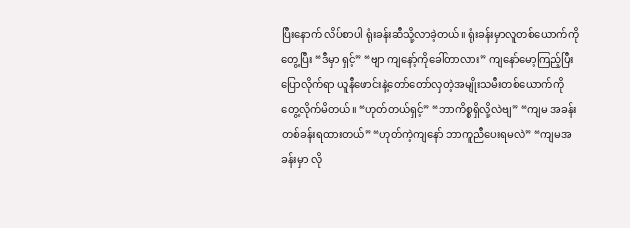ပြီးနောက် လိပ်စာပါ ရုံးခန်းဆီသို့လာခဲ့တယ်။ ရုံးခန်းမှာလူတစ်ယောက်ကိုတွေ့ပြီး “ဒီမှာ ရှင့်” “ဗျာ ကျနော့်ကိုခေါ်တာလား” ကျနော်မော့ကြည့်ပြီး ပြောလိုက်ရာ ယူနီဖောင်းနဲ့တော်တော်လှတဲ့အမျိုးသမီးတစ်ယောက်ကို တွေ့လိုက်မိတယ်။ “ဟုတ်တယ်ရှင့်” “ဘာကိစ္စရှိလို့လဲဗျ” “ကျမ အခန်းတစ်ခန်းရထားတယ်” “ဟုတ်ကဲ့ကျနော် ဘာကူညီပေးရမလဲ” “ကျမအခန်းမှာ လို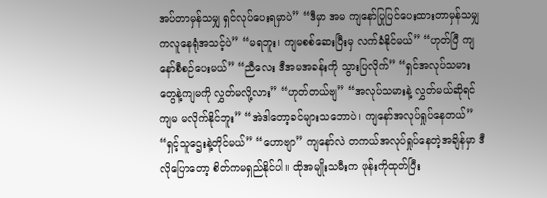အပ်တာမှန်သမျှ ရှင်လုပ်ပေးရမှာပဲ” “ဒီမှာ အမ ကျနော်ပြုပြင်ပေးထားတာမှန်သမျှကလူနေရုံအသင့်ပဲ” “မရဘူး၊ ကျမစစ်ဆေးပြီးမှ လက်ခံနိုင်မယ်” “ဟုတ်ပြီ ကျနော်စီစဉ်ပေးမယ်” “ညီလေး ဒီအမအခန်းကို သွားပြလိုက်” “ရှင်အလုပ်သမားတွေနဲ့ကျမကို လွှတ်မလို့လား” “ဟုတ်တယ်ဗျ” “အလုပ်သမားနဲ့ လွှတ်မယ်ဆိုရင် ကျမ မလိုက်နိုင်ဘူး” “အဲဒါတော့ခင်များသဘောပဲ၊ ကျနော်အလုပ်ရှုပ်နေတယ်” “ရှင့်သူဌေးနဲ့တိုင်မယ်” “ဟောဗျာ” ကျနော်လဲ တကယ်အလုပ်ရှုပ်နေတဲ့အချိန်မှာ ဒီလိုပြောတော့ စိတ်ကမရှည်နိုင်ပါ။ ထိုအမျိုးသမီးက ဖုန်းကိုထုတ်ပြီး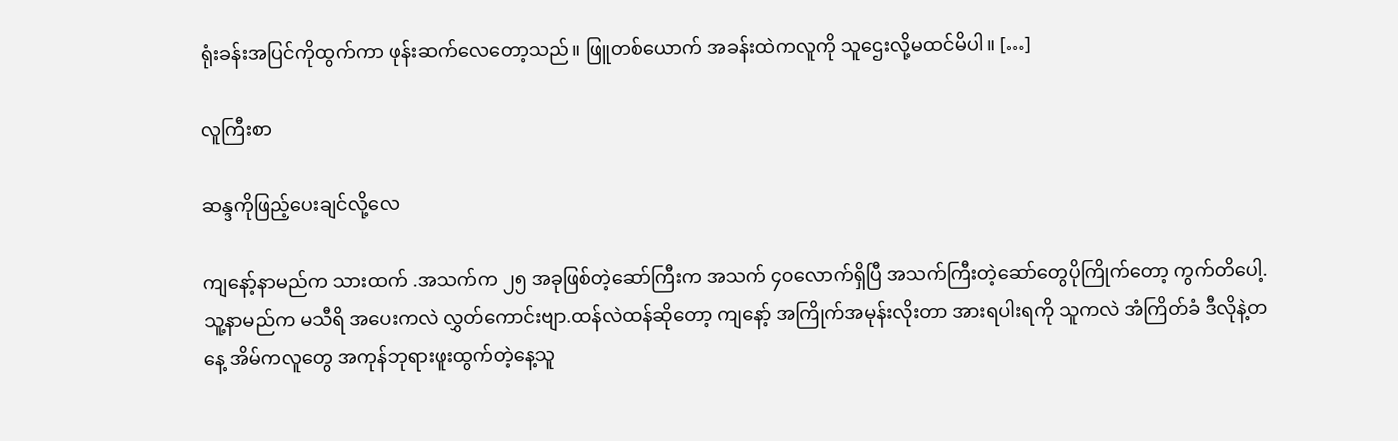ရုံးခန်းအပြင်ကိုထွက်ကာ ဖုန်းဆက်လေတော့သည်။ ဖြူတစ်ယောက် အခန်းထဲကလူကို သူဌေးလို့မထင်မိပါ။ […]

လူကြီးစာ

ဆန္ဒကိုဖြည့်ပေးချင်လို့လေ

ကျနော့်နာမည်က သားထက် .အသက်က ၂၅ အခုဖြစ်တဲ့ဆော်ကြီးက အသက် ၄၀လောက်ရှိပြီ အသက်ကြီးတဲ့ဆော်တွေပိုကြိုက်တော့ ကွက်တိပေါ့. သူ့နာမည်က မသီရိ အပေးကလဲ လွှတ်ကောင်းဗျာ.ထန်လဲထန်ဆိုတော့ ကျနော့် အကြိုက်အမုန်းလိုးတာ အားရပါးရကို သူကလဲ အံကြိတ်ခံ ဒီလိုနဲ့တနေ့ အိမ်ကလူတွေ အကုန်ဘုရားဖူးထွက်တဲ့နေ့သူ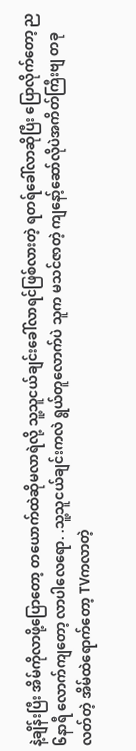နဲ့ချိန်းပြီး အိမ်ကိုလာဖို့ပြောတော့ တယောက်ထဲဆိုမလာရဲလို့ သူ့သူငယ်ချင်းခေါ်လာရင်ဖြစ်လားတဲ့ ရတရ်ခေါ်လာဆိုပြီး ပြောလိုက်တော့ ည၆နာရီ လောက်ကျတော့ လာပါလေရော. .သူ့သူငယ်ချင်းကလဲ ရွယ်တူလောက်ပဲ သူက မသင်ဇာတဲ့ ကျနော့်ဆော်လိုပဲအကိတ်ကြီးဗျ တခုလတ်တဲ့ အိမ်ထဲရောက်တော့ TVကလာတဲ့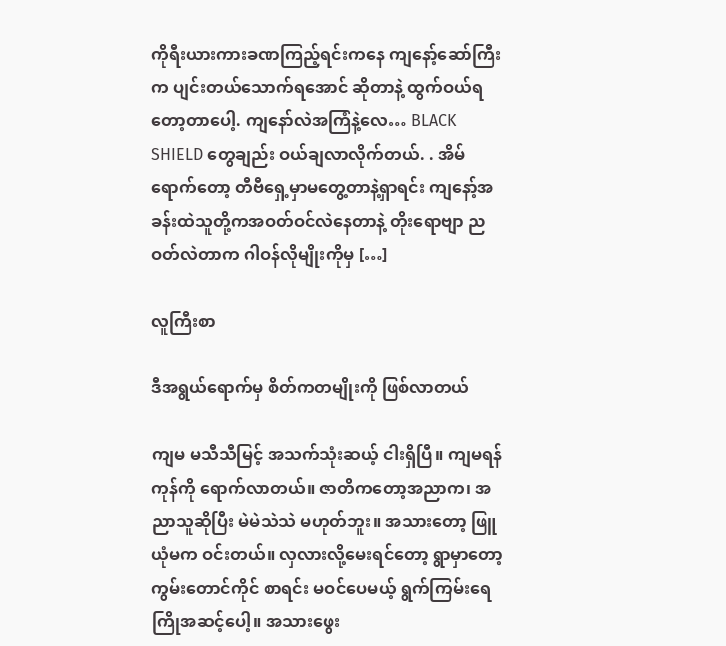ကိုရီးယားကားခဏကြည့်ရင်းကနေ ကျနော့်ဆော်ကြီးက ပျင်းတယ်သောက်ရအောင် ဆိုတာနဲ့ ထွက်ဝယ်ရတော့တာပေါ့. ကျနော်လဲအကြံနဲ့လေ… BLACK SHIELD တွေချည်း ဝယ်ချလာလိုက်တယ်. . အိမ် ရောက်တော့ တီဗီရှေ့မှာမတွေ့တာနဲ့ရှာရင်း ကျနော့်အခန်းထဲသူတို့ကအဝတ်ဝင်လဲနေတာနဲ့ တိုးရောဗျာ ညဝတ်လဲတာက ဂါဝန်လိုမျိုးကိုမှ […]

လူကြီးစာ

ဒီအရွယ်ရောက်မှ စိတ်ကတမျိုးကို ဖြစ်လာတယ်

ကျမ မသီသီမြင့် အသက်သုံးဆယ့် ငါးရှိပြီ။ ကျမရန်ကုန်ကို ရောက်လာတယ်။ ဇာတိကတော့အညာက၊ အညာသူဆိုပြီး မဲမဲသဲသဲ မဟုတ်ဘူး။ အသားတော့ ဖြူယုံမက ဝင်းတယ်။ လှလားလို့မေးရင်တော့ ရွာမှာတော့ကွမ်းတောင်ကိုင် စာရင်း မဝင်ပေမယ့် ရွက်ကြမ်းရေကြိုအဆင့်ပေါ့။ အသားဖွေး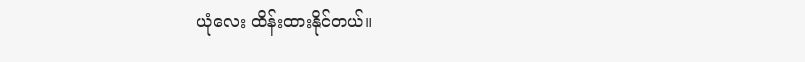ယုံလေး ထိန်းထားနိုင်တယ်။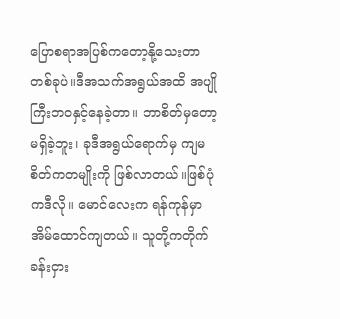ပြောစရာအပြစ်ကတော့နို့သေးတာ တစ်ခုပဲ။ဒီအသက်အရွယ်အထိ အပျိုကြီးဘဝနှင့်နေခဲ့တာ။ ဘာစိတ်မှတော့မရှိခဲ့ဘူး၊ ခုဒီအရွယ်ရောက်မှ ကျမစိတ်ကတမျိုးကို ဖြစ်လာတယ်။ဖြစ်ပုံကဒီလို။ မောင်လေးက ရန်ကုန်မှာအိမ်ထောင်ကျတယ်။ သူတို့ကတိုက်ခန်းငှား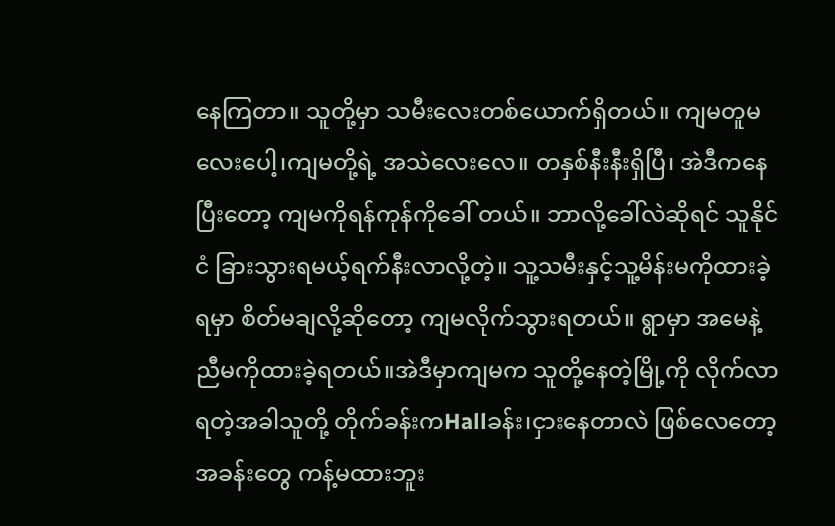နေကြတာ။ သူတို့မှာ သမီးလေးတစ်ယောက်ရှိတယ်။ ကျမတူမလေးပေါ့၊ကျမတို့ရဲ့ အသဲလေးလေ။ တနှစ်နီးနီးရှိပြီ၊ အဲဒီကနေပြီးတော့ ကျမကိုရန်ကုန်ကိုခေါ် တယ်။ ဘာလို့ခေါ်လဲဆိုရင် သူနိုင်ငံ ခြားသွားရမယ့်ရက်နီးလာလို့တဲ့။ သူ့သမီးနှင့်သူ့မိန်းမကိုထားခဲ့ရမှာ စိတ်မချလို့ဆိုတော့ ကျမလိုက်သွားရတယ်။ ရွာမှာ အမေနဲ့ညီမကိုထားခဲ့ရတယ်။အဲဒီမှာကျမက သူတို့နေတဲ့မြို့ကို လိုက်လာရတဲ့အခါသူတို့ တိုက်ခန်းကHallခန်း၊ငှားနေတာလဲ ဖြစ်လေတော့ အခန်းတွေ ကန့်မထားဘူး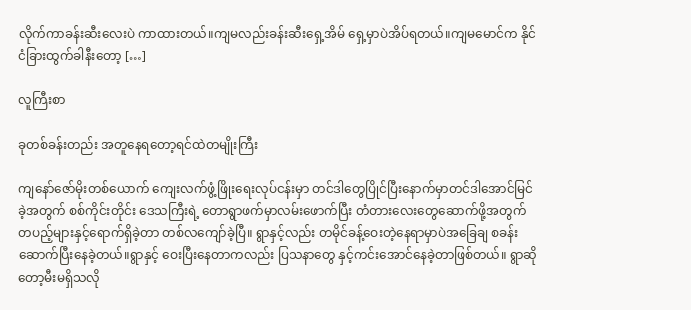လိုက်ကာခန်းဆီးလေးပဲ ကာထားတယ်။ကျမလည်းခန်းဆီးရှေ့အိမ် ရှေ့မှာပဲအိပ်ရတယ်။ကျမမောင်က နိုင်ငံခြားထွက်ခါနီးတော့ […]

လူကြီးစာ

ခုတစ်ခန်းတည်း အတူနေရတော့ရင်ထဲတမျိုးကြီး

ကျနော်ဇော်မိုးတစ်ယောက် ကျေးလက်ဖွံ့ဖြိုးရေးလုပ်ငန်းမှာ တင်ဒါတွေပြိုင်ပြီးနောက်မှာတင်ဒါအောင်မြင်ခဲ့အတွက် စစ်ကိုင်းတိုင်း ဒေသကြီးရဲ့ တောရွာဖက်မှာလမ်းဖောက်ပြီး တံတားလေးတွေဆောက်ဖို့အတွက် တပည့်များနှင့်ရောက်ရှိခဲ့တာ တစ်လကျော်ခဲ့ပြီ။ ရွာနှင့်လည်း တမိုင်ခန့်ဝေးတဲ့နေရာမှာပဲအခြေချ စခန်းဆောက်ပြီးနေခဲ့တယ်။ရွာနှင့် ဝေးပြီးနေတာကလည်း ပြသနာတွေ နှင့်ကင်းအောင်နေခဲ့တာဖြစ်တယ်။ ရွာဆိုတော့မီးမရှိသလို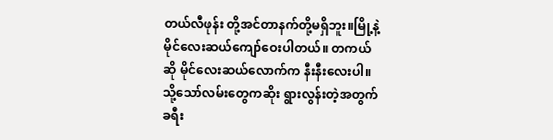တယ်လီဖုန်း တို့အင်တာနက်တို့မရှိဘူး။မြို့နဲ့မိုင်လေးဆယ်ကျော်ဝေးပါတယ်။ တကယ်ဆို မိုင်လေးဆယ်လောက်က နီးနီးလေးပါ။သို့သော်လမ်းတွေကဆိုး ရွားလွန်းတဲ့အတွက်ခရီး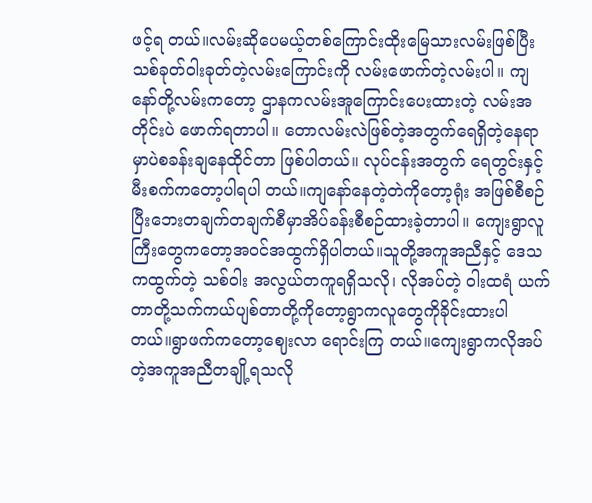ဖင့်ရ တယ်။လမ်းဆိုပေမယ့်တစ်ကြောင်းထိုးမြေသားလမ်းဖြစ်ပြီး သစ်ခုတ်ဝါးခုတ်တဲ့လမ်းကြောင်းကို လမ်းဖောက်တဲ့လမ်းပါ။ ကျနော်တို့လမ်းကတော့ ဌာနကလမ်းအူကြောင်းပေးထားတဲ့ လမ်းအတိုင်းပဲ ဖောက်ရတာပါ။ တောလမ်းလဲဖြစ်တဲ့အတွက်ရေရှိတဲ့နေရာ မှာပဲစခန်းချနေထိုင်တာ ဖြစ်ပါတယ်။ လုပ်ငန်းအတွက် ရေတွင်းနှင့်မီးစက်ကတော့ပါရပါ တယ်။ကျနော်နေတဲ့တဲကိုတော့ရုံး အဖြစ်စီစဉ်ပြီးဘေးတချက်တချက်စီမှာအိပ်ခန်းစီစဉ်ထားခဲ့တာပါ။ ကျေးရွာလူကြီးတွေကတော့အဝင်အထွက်ရှိပါတယ်။သူတို့အကူအညီနှင့် ဒေသကထွက်တဲ့ သစ်ဝါး အလွယ်တကူရရှိသလို၊ လိုအပ်တဲ့ ဝါးထရံ ယက်တာတို့သက်ကယ်ပျစ်တာတို့ကိုတော့ရွာကလူတွေကိုခိုင်းထားပါ တယ်။ရွာဖက်ကတော့ဈေးလာ ရောင်းကြ တယ်။ကျေးရွာကလိုအပ် တဲ့အကူအညီတချို့ရသလို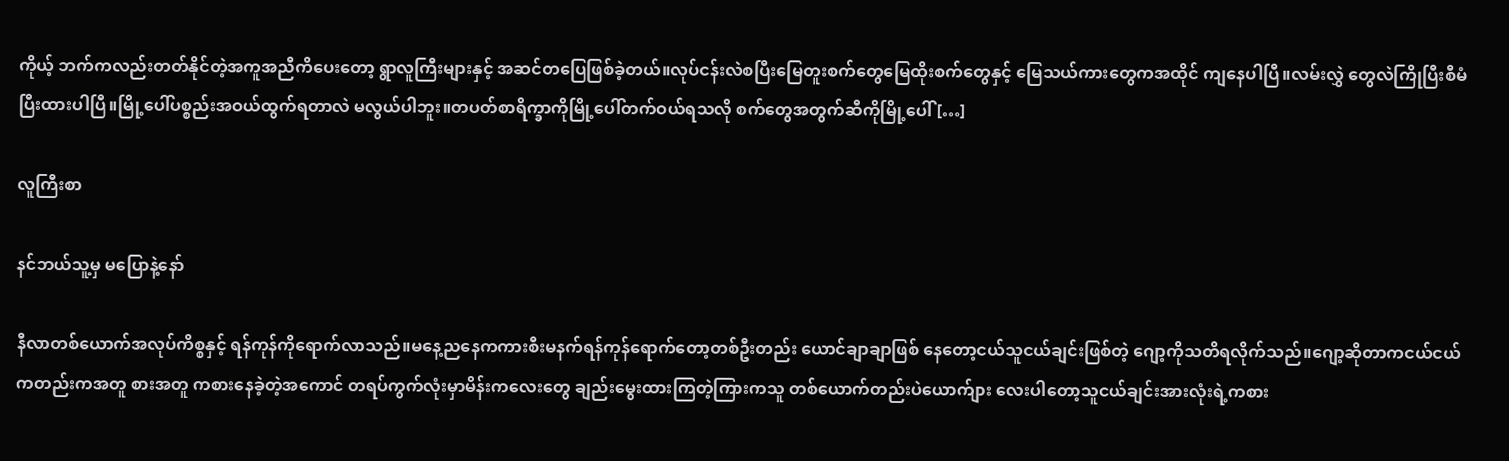ကိုယ့် ဘက်ကလည်းတတ်နိုင်တဲ့အကူအညီကိပေးတော့ ရွာလူကြီးများနှင့် အဆင်တပြေဖြစ်ခဲ့တယ်။လုပ်ငန်းလဲစပြီးမြေတူးစက်တွေမြေထိုးစက်တွေနှင့် မြေသယ်ကားတွေကအထိုင် ကျနေပါပြီ။လမ်းလွှဲ တွေလဲကြိုပြီးစီမံပြီးထားပါပြီ။မြို့ပေါ်ပစ္စည်းအဝယ်ထွက်ရတာလဲ မလွယ်ပါဘူး။တပတ်စာရိက္ခာကိုမြို့ပေါ်တက်ဝယ်ရသလို စက်တွေအတွက်ဆီကိုမြို့ပေါ် […]

လူကြီးစာ

နင်ဘယ်သူ့မှ မပြောနဲ့နော်

နီလာတစ်ယောက်အလုပ်ကိစ္စနှင့် ရန်ကုန်ကိုရောက်လာသည်။မနေ့ညနေကကားစီးမနက်ရန်ကုန်ရောက်တော့တစ်ဦးတည်း ယောင်ချာချာဖြစ် နေတော့ငယ်သူငယ်ချင်းဖြစ်တဲ့ ဂျော့ကိုသတိရလိုက်သည်။ဂျော့ဆိုတာကငယ်ငယ်ကတည်းကအတူ စားအတူ ကစားနေခဲ့တဲ့အကောင် တရပ်ကွက်လုံးမှာမိန်းကလေးတွေ ချည်းမွေးထားကြတဲ့ကြားကသူ တစ်ယောက်တည်းပဲယောက်ျား လေးပါတော့သူငယ်ချင်းအားလုံးရဲ့ကစား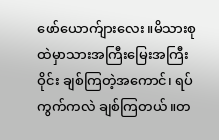ဖော်ယောက်ျားလေး။မိသားစုထဲမှာသားအကြီးမြေးအကြီးဝိုင်း ချစ်ကြတဲ့အကောင်၊ ရပ်ကွက်ကလဲ ချစ်ကြတယ်။တ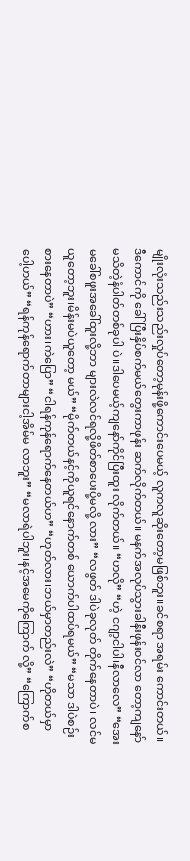မျိုးလုံးသည်းသည်းလှုပ်တော့မုန်းဖို့ကောင်းပေမယ့် လူကလူဆိုးတော့မဖြစ်ဘူး။ခင်စရာ အရမ်း ကောင်းတယ်။ဒီကောင်ကို ခေါ်ပြီးနှိပ်စက်မယ်တွေးကာဖုန်း ဆက်လိုက်တယ်။ မနက်အလုပ်သွားခါနီးဖုန်းဝင်လာ တော့ကျနော်မသိတဲ့နံပါတ်တစ်ခုပါ ပဲ။ဒါပေမယ့်ကျနော်ကိုင်ပြီးထူး လိုက်တယ်။ “ဟလို” “ဟဲ့ ငဂျာ့ငါပါ၊နီလာလေ” “အေး မခေါ်စဖူးအခေါ်ထူးလို့ဘာ များလဲလင်ရလို့ဖိတ်စာပေးပို့မလို့ လား” “လဖွတ် ဒါပဲခုလုတ် တိုက်နေတာပဲ၊ လင်မယူတော့ဘူး၊မိန်းမပဲယူတော့ မယ်” “မိုက်တယ်နင့်ကိုယူရင်နောက်တစ် ယောက်ပါထပ်ရမယ်” “မသာ ဒါပဲစဉ်းစားနေတာပဲ” “ဟား၊ကဲပြော” “ငါရန်ကုန်ရောက်နေတယ်ဟ” “ဟုတ်လား၊ဘယ်မှာတည်းလဲ” “ဟိုတယ်မှာပေါ့ဟယ်” “ရန်ကုန်ရောက်တာများငါ့အိမ်မ လာဘူး” “မလာရဲပါဘူး၊နင့်အမေကိုကြောက် လို့” “ကြောက်စ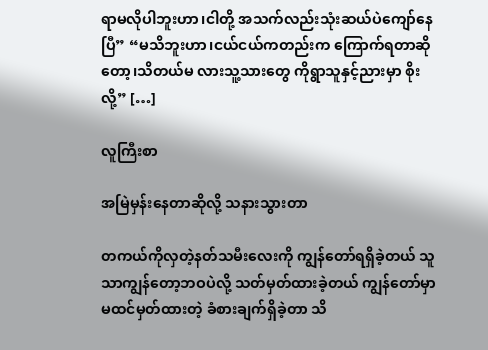ရာမလိုပါဘူးဟာ၊ငါတို့ အသက်လည်းသုံးဆယ်ပဲကျော်နေ ပြီ” “မသိဘူးဟာ၊ငယ်ငယ်ကတည်းက ကြောက်ရတာဆိုတော့၊သိတယ်မ လားသူ့သားတွေ ကိုရွာသူနှင့်ညားမှာ စိုးလို့” […]

လူကြီးစာ

အမြဲမှန်းနေတာဆိုလို့ သနားသွားတာ

တကယ်ကိုလှတဲ့နတ်သမီးလေးကို ကျွန်တော်ရရှိခဲ့တယ် သူသာကျွန်တော့ဘဝပဲလို့ သတ်မှတ်ထားခဲ့တယ် ကျွန်တော်မှာမထင်မှတ်ထားတဲ့ ခံစားချက်ရှိခဲ့တာ သိ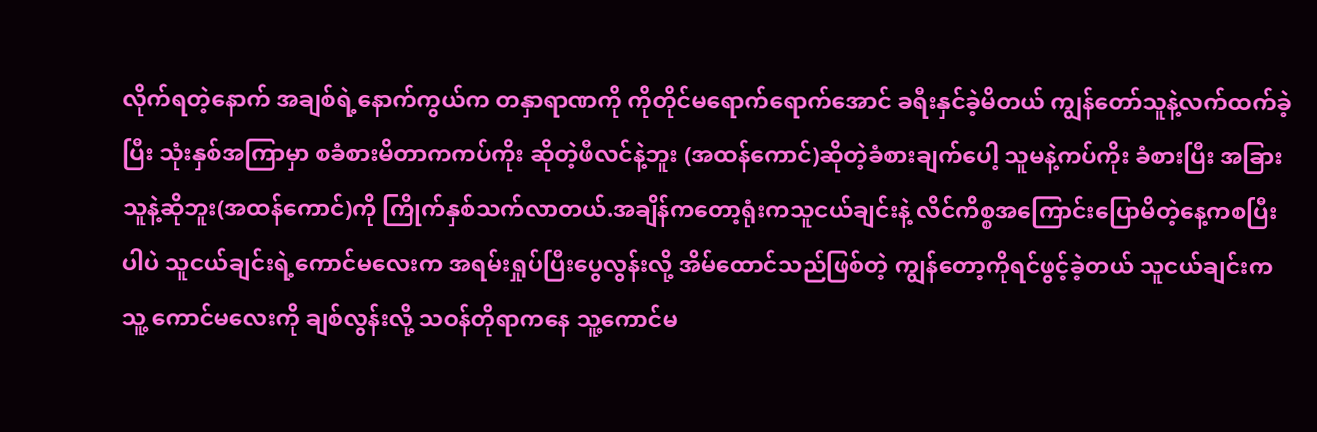လိုက်ရတဲ့နောက် အချစ်ရဲ့နောက်ကွယ်က တနှာရာဏကို ကိုတိုင်မရောက်ရောက်အောင် ခရီးနှင်ခဲ့မိတယ် ကျွန်တော်သူနဲ့လက်ထက်ခဲ့ပြီး သုံးနှစ်အကြာမှာ စခံစားမိတာကကပ်ကိုး ဆိုတဲ့ဖီလင်နဲ့ဘူး (အထန်ကောင်)ဆိုတဲ့ခံစားချက်ပေါ့ သူမနဲ့ကပ်ကိုး ခံစားပြီး အခြားသူနဲ့ဆိုဘူး(အထန်ကောင်)ကို ကြိုက်နှစ်သက်လာတယ်.အချိန်ကတော့ရုံးကသူငယ်ချင်းနဲ့ လိင်ကိစ္စအကြောင်းပြောမိတဲ့နေ့ကစပြီးပါပဲ သူငယ်ချင်းရဲ့ကောင်မလေးက အရမ်းရှုပ်ပြီးပွေလွန်းလို့ အိမ်ထောင်သည်ဖြစ်တဲ့ ကျွန်တော့ကိုရင်ဖွင့်ခဲ့တယ် သူငယ်ချင်းက သူ့ ကောင်မလေးကို ချစ်လွန်းလို့ သဝန်တိုရာကနေ သူ့ကောင်မ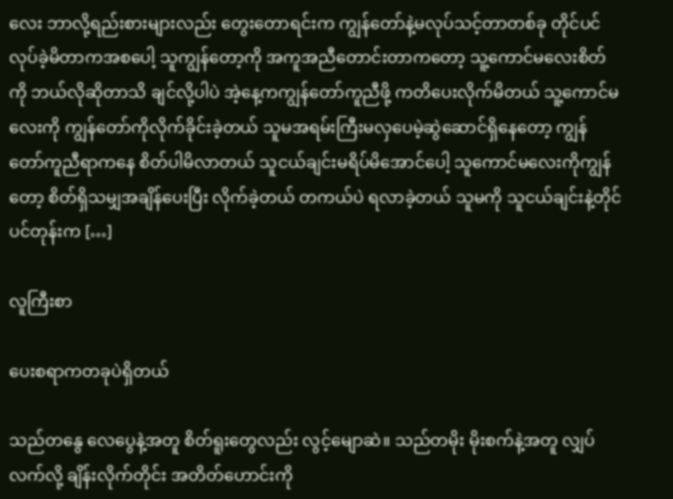လေး ဘာလို့ရည်းစားများလည်း တွေးတောရင်းက ကျွန်တော်နဲ့မလုပ်သင့်တာတစ်ခု တိုင်ပင်လုပ်ခဲ့မိတာကအစပေါ့ သူကျွန်တော့ကို အကူအညီတောင်းတာကတော့ သူ့ကောင်မလေးစိတ်ကို ဘယ်လိုဆိုတာသိ ချင်လို့ပါပဲ အဲ့နေ့ကကျွန်တော်ကူညီဖို့ ကတိပေးလိုက်မိတယ် သူ့ကောင်မလေးကို ကျွန်တော်ကိုလိုက်ခိုင်းခဲ့တယ် သူမအရမ်းကြီးမလှပေမဲ့ဆွဲဆောင်ရှိနေတော့ ကျွန်တော်ကူညီရာကနေ စိတ်ပါမိလာတယ် သူငယ်ချင်းမရိပ်မိအောင်ပေါ့ သူကောင်မလေးကိုကျွန်တော့ စိတ်ရှိသမျှအချိန်ပေးပြီး လိုက်ခဲ့တယ် တကယ်ပဲ ရလာခဲ့တယ် သူမကို သူငယ်ချင်းနဲ့တိုင်ပင်တုန်းက […]

လူကြီးစာ

ပေးစရာကတခုပဲရှိတယ်

သည်တနွေ လေပွေနဲ့အတူ စိတ်ရူးတွေလည်း လွင့်မျောဆဲ။ သည်တမိုး မိုးစက်နဲ့အတူ လျှပ်လက်လို့ ချိန်းလိုက်တိုင်း အတိတ်ဟောင်းကို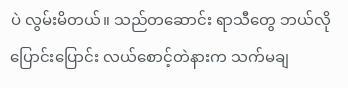ပဲ လွမ်းမိတယ်။ သည်တဆောင်း ရာသီတွေ ဘယ်လိုပြောင်းပြောင်း လယ်စောင့်တဲနားက သက်မချ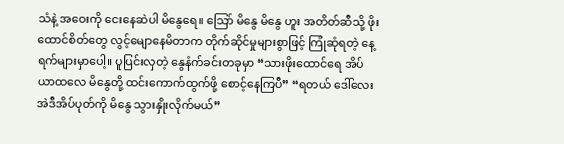သံနဲ့ အဝေးကို ငေးနေဆဲပါ မိနွေရေ။ သြော် မိနွေ မိနွေ ဟူး အတိတ်ဆီသို့ ဖိုးထောင်စိတ်တွေ လွင့်မျောနေမိတာက တိုက်ဆိုင်မှုများစွာဖြင့် ကြုံဆုံရတဲ့ နေ့ရက်များမှာပေါ့။ ပူပြင်းလှတဲ့ နွေနံက်ခင်းတခုမှာ “သားဖိုးထောင်ရေ အိပ်ယာထလေ မိနွေတို့ ထင်းကောက်ထွက်ဖို့ စောင့်နေကြပီ” “ရတယ် ဒေါ်လေး အဲဒီအိပ်ပုတ်ကို မိနွေ သွားနှိုးလိုက်မယ်”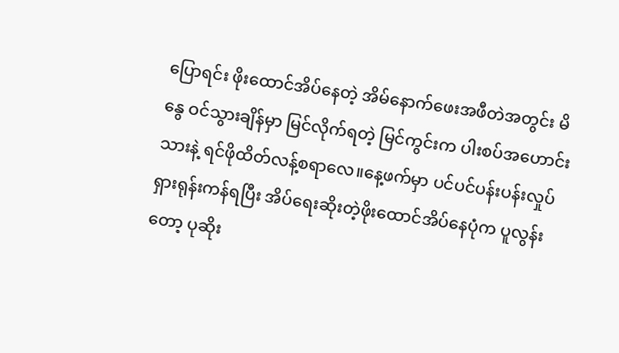ပြောရင်း ဖိုးထောင်အိပ်နေတဲ့ အိမ်နောက်ဖေးအဖီတဲအတွင်း မိနွေ ဝင်သွားချိန်မှာ မြင်လိုက်ရတဲ့ မြင်ကွင်းက ပါးစပ်အဟောင်းသားနဲ့ ရင်ဖိုထိတ်လန့်စရာလေ။နေ့ဖက်မှာ ပင်ပင်ပန်းပန်းလှုပ်ရှားရုန်းကန်ရပြီး အိပ်ရေးဆိုးတဲ့ဖိုးထောင်အိပ်နေပုံက ပူလွန်းတော့ ပုဆိုး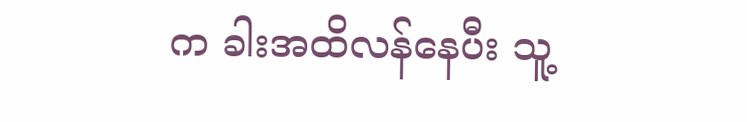က ခါးအထိလန်နေပီး သူ့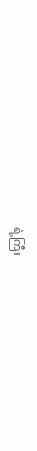ရဲ့ကြီး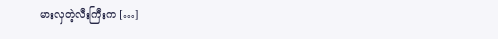မားလှတဲ့လီးကြီးက […]